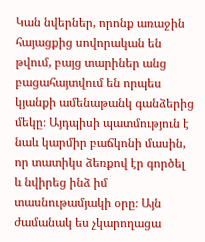Կան նվերներ, որոնք առաջին հայացքից սովորական են թվում, բայց տարիներ անց բացահայտվում են որպես կյանքի ամենաթանկ գանձերից մեկը։ Այդպիսի պատմություն է նաև կարմիր բաճկոնի մասին, որ տատիկս ձեռքով էր գործել և նվիրեց ինձ իմ տասնութամյակի օրը։ Այն ժամանակ ես չկարողացա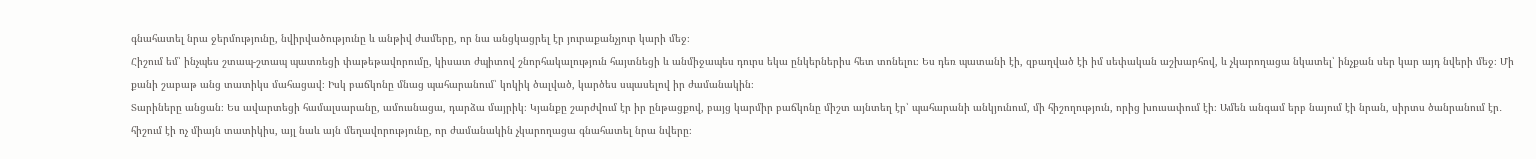գնահատել նրա ջերմությունը, նվիրվածությունը և անթիվ ժամերը, որ նա անցկացրել էր յուրաքանչյուր կարի մեջ։
Հիշում եմ՝ ինչպես շտապ-շտապ պատռեցի փաթեթավորումը, կիսատ ժպիտով շնորհակալություն հայտնեցի և անմիջապես դուրս եկա ընկերներիս հետ տոնելու։ Ես դեռ պատանի էի, զբաղված էի իմ սեփական աշխարհով, և չկարողացա նկատել՝ ինչքան սեր կար այդ նվերի մեջ։ Մի քանի շաբաթ անց տատիկս մահացավ։ Իսկ բաճկոնը մնաց պահարանում՝ կոկիկ ծալված, կարծես սպասելով իր ժամանակին։
Տարիները անցան։ Ես ավարտեցի համալսարանը, ամուսնացա, դարձա մայրիկ։ Կյանքը շարժվում էր իր ընթացքով, բայց կարմիր բաճկոնը միշտ այնտեղ էր՝ պահարանի անկյունում, մի հիշողություն, որից խուսափում էի։ Ամեն անգամ երբ նայում էի նրան, սիրտս ծանրանում էր․ հիշում էի ոչ միայն տատիկիս, այլ նաև այն մեղավորությունը, որ ժամանակին չկարողացա գնահատել նրա նվերը։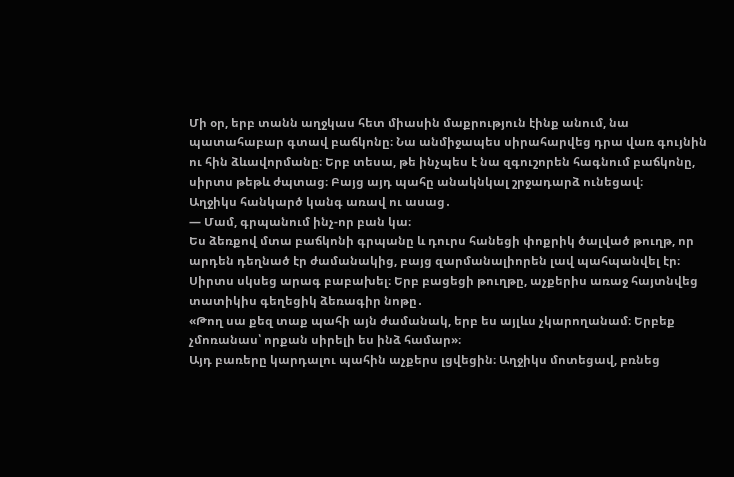Մի օր, երբ տանն աղջկաս հետ միասին մաքրություն էինք անում, նա պատահաբար գտավ բաճկոնը։ Նա անմիջապես սիրահարվեց դրա վառ գույնին ու հին ձևավորմանը։ Երբ տեսա, թե ինչպես է նա զգուշորեն հագնում բաճկոնը, սիրտս թեթև ժպտաց։ Բայց այդ պահը անակնկալ շրջադարձ ունեցավ։
Աղջիկս հանկարծ կանգ առավ ու ասաց․
— Մամ, գրպանում ինչ-որ բան կա։
Ես ձեռքով մտա բաճկոնի գրպանը և դուրս հանեցի փոքրիկ ծալված թուղթ, որ արդեն դեղնած էր ժամանակից, բայց զարմանալիորեն լավ պահպանվել էր։ Սիրտս սկսեց արագ բաբախել։ Երբ բացեցի թուղթը, աչքերիս առաջ հայտնվեց տատիկիս գեղեցիկ ձեռագիր նոթը․
«Թող սա քեզ տաք պահի այն ժամանակ, երբ ես այլևս չկարողանամ։ Երբեք չմոռանաս՝ որքան սիրելի ես ինձ համար»։
Այդ բառերը կարդալու պահին աչքերս լցվեցին։ Աղջիկս մոտեցավ, բռնեց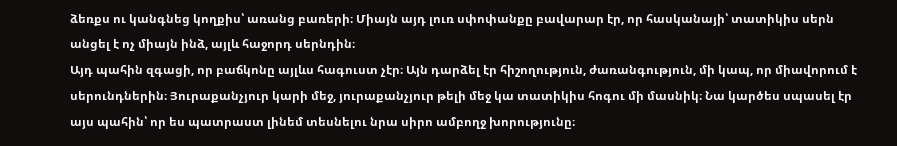ձեռքս ու կանգնեց կողքիս՝ առանց բառերի։ Միայն այդ լուռ սփոփանքը բավարար էր, որ հասկանայի՝ տատիկիս սերն անցել է ոչ միայն ինձ, այլև հաջորդ սերնդին։
Այդ պահին զգացի, որ բաճկոնը այլևս հագուստ չէր։ Այն դարձել էր հիշողություն, ժառանգություն, մի կապ, որ միավորում է սերունդներին։ Յուրաքանչյուր կարի մեջ, յուրաքանչյուր թելի մեջ կա տատիկիս հոգու մի մասնիկ։ Նա կարծես սպասել էր այս պահին՝ որ ես պատրաստ լինեմ տեսնելու նրա սիրո ամբողջ խորությունը։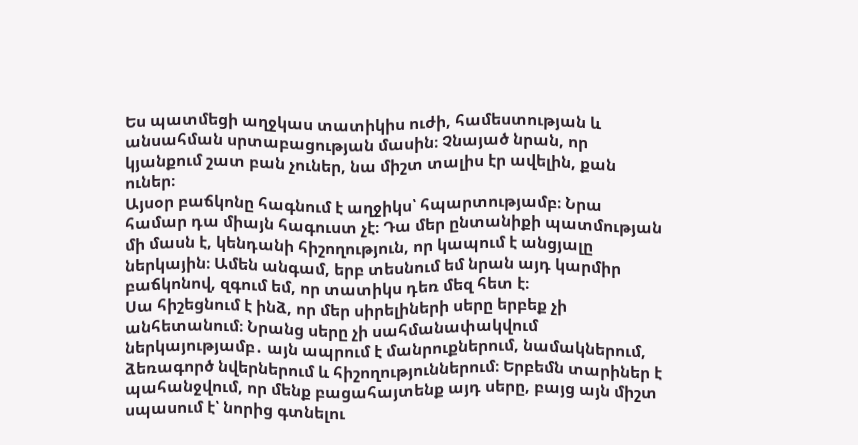Ես պատմեցի աղջկաս տատիկիս ուժի, համեստության և անսահման սրտաբացության մասին։ Չնայած նրան, որ կյանքում շատ բան չուներ, նա միշտ տալիս էր ավելին, քան ուներ։
Այսօր բաճկոնը հագնում է աղջիկս՝ հպարտությամբ։ Նրա համար դա միայն հագուստ չէ։ Դա մեր ընտանիքի պատմության մի մասն է, կենդանի հիշողություն, որ կապում է անցյալը ներկային։ Ամեն անգամ, երբ տեսնում եմ նրան այդ կարմիր բաճկոնով, զգում եմ, որ տատիկս դեռ մեզ հետ է։
Սա հիշեցնում է ինձ, որ մեր սիրելիների սերը երբեք չի անհետանում։ Նրանց սերը չի սահմանափակվում ներկայությամբ․ այն ապրում է մանրուքներում, նամակներում, ձեռագործ նվերներում և հիշողություններում։ Երբեմն տարիներ է պահանջվում, որ մենք բացահայտենք այդ սերը, բայց այն միշտ սպասում է՝ նորից գտնելու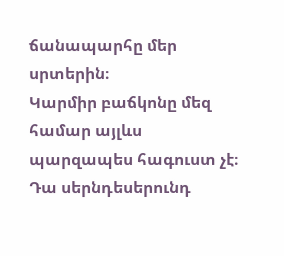ճանապարհը մեր սրտերին։
Կարմիր բաճկոնը մեզ համար այլևս պարզապես հագուստ չէ։ Դա սերնդեսերունդ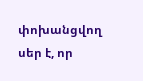փոխանցվող սեր է, որ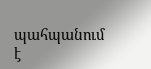պահպանում է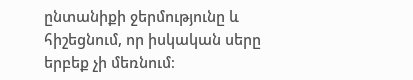ընտանիքի ջերմությունը և հիշեցնում, որ իսկական սերը երբեք չի մեռնում։